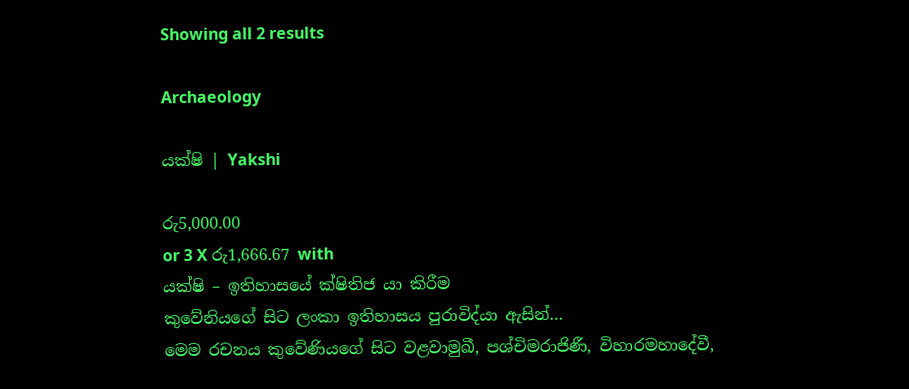Showing all 2 results

Archaeology

යක්ෂි | Yakshi

රු5,000.00
or 3 X රු1,666.67 with
යක්ෂි – ඉතිහාසයේ ක්ෂිතිජ යා කිරීම
කුවේනියගේ සිට ලංකා ඉතිහාසය පුරාවිද්යා ඇසින්…
මෙම රචනය කුවේණියගේ සිට වළවාමුඛී, පශ්චිමරාජිණී, විහාරමහාදේවී,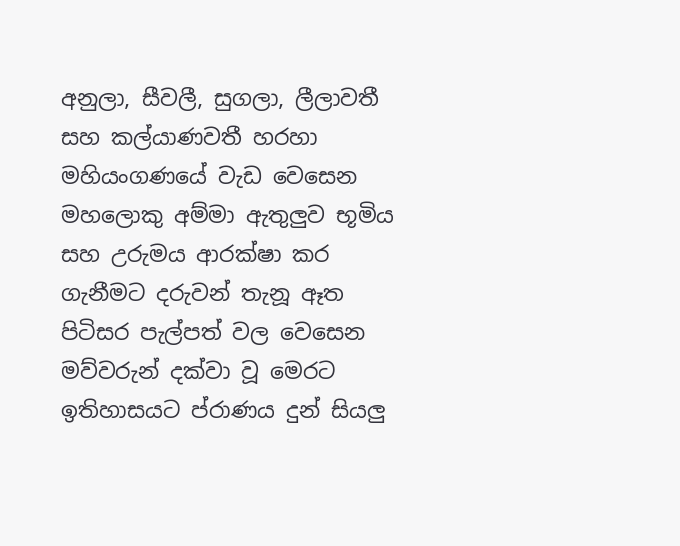අනුලා, සීවලී, සුගලා, ලීලාවතී සහ කල්යාණවතී හරහා මහියංගණයේ වැඩ වෙසෙන මහලොකු අම්මා ඇතුලුව භූමිය සහ උරුමය ආරක්ෂා කර ගැනීමට දරුවන් තැනූ ඈත පිටිසර පැල්පත් වල වෙසෙන මව්වරුන් දක්වා වූ මෙරට ඉතිහාසයට ප්රාණය දුන් සියලු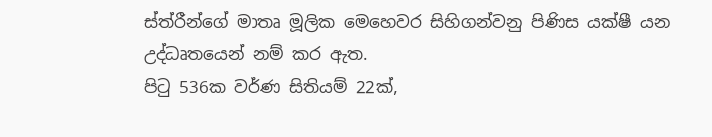ස්ත්රීන්ගේ මාතෘ මූලික මෙහෙවර සිහිගන්වනු පිණිස යක්ෂී යන උද්ධෘතයෙන් නම් කර ඇත.
පිටු 536ක වර්ණ සිතියම් 22ක්,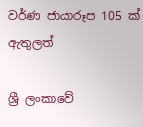වර්ණ ජායාරූප 105 ක් ඇතුලත්

ශ්‍රී ලංකාවේ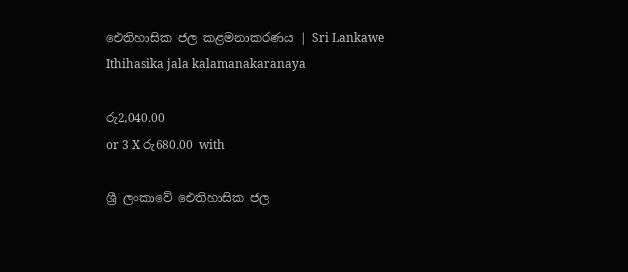ඓතිහාසික ජල කළමනාකරණය | Sri Lankawe Ithihasika jala kalamanakaranaya

රු2,040.00
or 3 X රු680.00 with

ශ්‍රී ලංකාවේ ඓතිහාසික ජල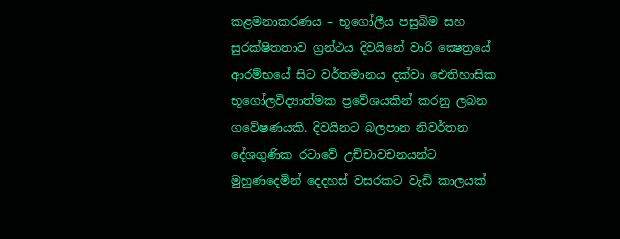කළමනාකරණය – භූගෝලීය පසුබිම සහ සුරක්ෂිතතාව ග්‍රන්ථය දිවයිනේ වාරි ක්‍ෂෙත්‍රයේ ආරම්භයේ සිට වර්තමානය දක්වා ඓතිහාසික භූගෝලවිද්‍යාත්මක ප්‍රවේශයකින් කරනු ලබන ගවේෂණයකි. දිවයිනට බලපාන නිවර්තන දේශගුණික රටාවේ උච්චාවචනයන්ට මුහුණදෙමින් දෙදහස් වසරකට වැඩි කාලයක්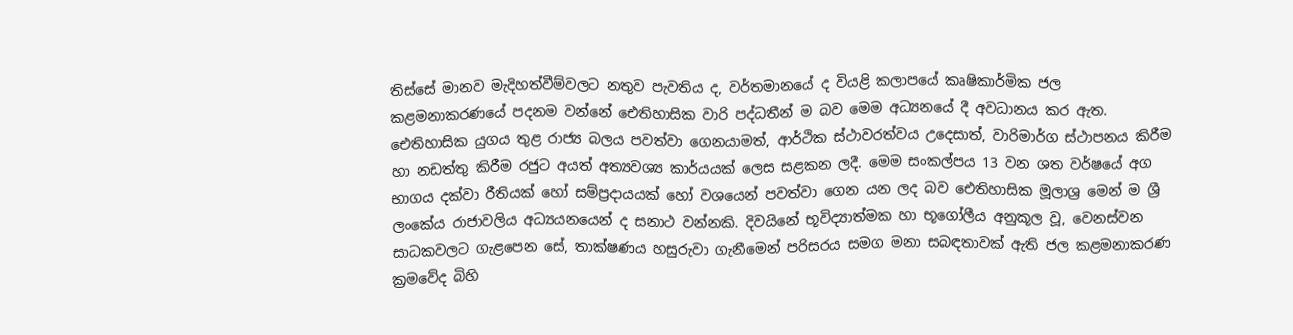තිස්සේ මානව මැදිහත්වීම්වලට නතුව පැවතිය ද, වර්තමානයේ ද වියළි කලාපයේ කෘෂිකාර්මික ජල කළමනාකරණයේ පදනම වන්නේ ඓතිහාසික වාරි පද්ධතීන් ම බව මෙම අධ්‍යනයේ දී අවධානය කර ඇත. ඓතිහාසික යුගය තුළ රාජ්‍ය බලය පවත්වා ගෙනයාමත්, ආර්ථික ස්ථාවරත්වය උදෙසාත්, වාරිමාර්ග ස්ථාපනය කිරීම හා නඩත්තු කිරීම රජුට අයත් අත්‍යවශ්‍ය කාර්යයක් ලෙස සළකන ලදී. මෙම සංකල්පය 13 වන ශත වර්ෂයේ අග භාගය දක්වා රීතියක් හෝ සම්ප්‍රදායයක් හෝ වශයෙන් පවත්වා ගෙන යන ලද බව ඓතිහාසික මූලාශ්‍ර මෙන් ම ශ්‍රී ලංකේය රාජාවලිය අධ්‍යයනයෙන් ද සනාථ වන්නකි. දිවයිනේ භූවිද්‍යාත්මක හා භූගෝලීය අනුකූල වූ, වෙනස්වන සාධකවලට ගැළපෙන සේ, තාක්ෂණය හසුරුවා ගැනීමෙන් පරිසරය සමග මනා සබඳතාවක් ඇති ජල කළමනාකරණ ක්‍රමවේද බිහි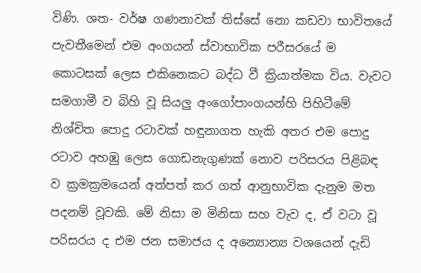විණි. ශත- වර්ෂ ගණනාවක් තිස්සේ නො කඩවා භාවිතයේ පැවතීමෙන් එම අංගයන් ස්වාභාවික පරීසරයේ ම කොටසක් ලෙස එකිනෙකට බද්ධ වී ක්‍රියාත්මක විය. වැවට සමගාමී ව බිහි වූ සියලු අංගෝපාංගයන්හි පිහිටීමේ නිශ්චිත පොදු රටාවක් හඳුනාගත හැකි අතර එම පොදු රටාව අහඹු ලෙස ගොඩනැගුණක් නොව පරිසරය පිළිබඳ ව ක්‍රමක්‍රමයෙන් අත්පත් කර ගත් ආනුභාවික දැනුම මත පදනම් වූවකි. මේ නිසා ම මිනිසා සහ වැව ද, ඒ වටා වූ පරිසරය ද එම ජන සමාජය ද අන්‍යොන්‍ය වශයෙන් දැඩි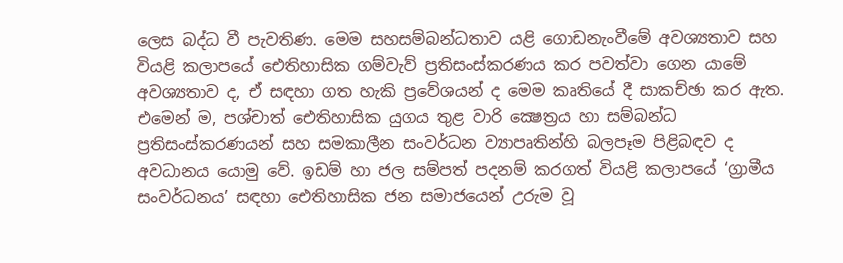ලෙස බද්ධ වී පැවතිණ. මෙම සහසම්බන්ධතාව යළි ගොඩනැංවීමේ අවශ්‍යතාව සහ වියළි කලාපයේ ඓතිහාසික ගම්වැව් ප්‍රතිසංස්කරණය කර පවත්වා ගෙන යාමේ අවශ්‍යතාව ද, ඒ සඳහා ගත හැකි ප්‍රවේශයන් ද මෙම කෘතියේ දී සාකච්ඡා කර ඇත. එමෙන් ම, පශ්චාත් ඓතිහාසික යුගය තුළ වාරි ක්‍ෂෙත්‍රය හා සම්බන්ධ ප්‍රතිසංස්කරණයන් සහ සමකාලීන සංවර්ධන ව්‍යාපෘතින්හි බලපෑම පිළිබඳව ද අවධානය යොමු වේ. ඉඩම් හා ජල සම්පත් පදනම් කරගත් වියළි කලාපයේ ‘ග්‍රාමීය සංවර්ධනය’ සඳහා ඓතිහාසික ජන සමාජයෙන් උරුම වූ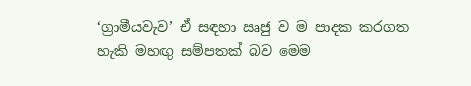‘ග්‍රාමීයවැව’ ඒ සඳහා ඍජු ව ම පාදක කරගත හැකි මහඟු සම්පතක් බව මෙම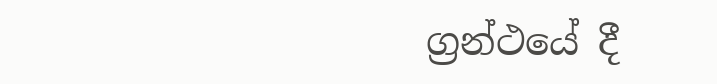ග්‍රන්ථයේ දී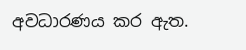අවධාරණය කර ඇත.